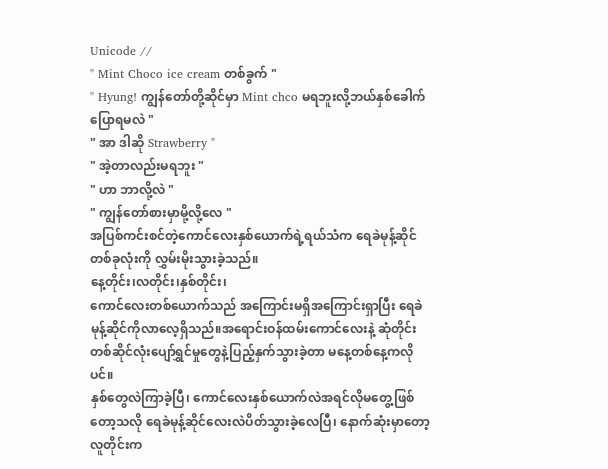Unicode //
" Mint Choco ice cream တစ်ခွက် "
" Hyung! ကျွန်တော်တို့ဆိုင်မှာ Mint chco မရဘူးလို့ဘယ်နှစ်ခေါက်ပြောရမလဲ "
" အာ ဒါဆို Strawberry "
" အဲ့တာလည်းမရဘူး "
" ဟာ ဘာလို့လဲ "
" ကျွန်တော်စားမှာမို့လို့လေ "
အပြစ်ကင်းစင်တဲ့ကောင်လေးနှစ်ယောက်ရဲ့ရယ်သံက ရေခဲမုန့်ဆိုင်တစ်ခုလုံးကို လွှမ်းမိုးသွားခဲ့သည်။
နေ့တိုင်း၊လတိုင်း၊နှစ်တိုင်း၊
ကောင်လေးတစ်ယောက်သည် အကြောင်းမရှိအကြောင်းရှာပြီး ရေခဲ
မုန့်ဆိုင်ကိုလာလေ့ရှိသည်။အရောင်းဝန်ထမ်းကောင်လေးနဲ့ ဆုံတိုင်း တစ်ဆိုင်လုံးပျော်ရွှင်မှုတွေနဲ့ပြည့်နှက်သွားခဲ့တာ မနေ့တစ်နေ့ကလိုပင်။
နှစ်တွေလဲကြာခဲ့ပြီ၊ ကောင်လေးနှစ်ယောက်လဲအရင်လိုမတွေ့ဖြစ်တော့သလို ရေခဲမုန့်ဆိုင်လေးလဲပိတ်သွားခဲ့လေပြီ၊ နောက်ဆုံးမှာတော့ လူတိုင်းက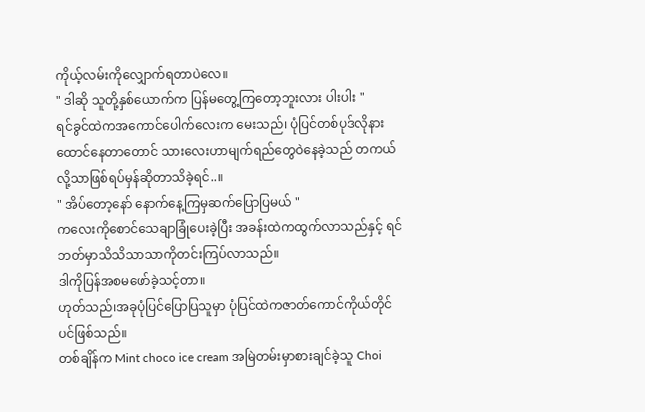ကိုယ့်လမ်းကိုလျှောက်ရတာပဲလေ။
" ဒါဆို သူတို့နှစ်ယောက်က ပြန်မတွေ့ကြတော့ဘူးလား ပါးပါး "
ရင်ခွင်ထဲကအကောင်ပေါက်လေးက မေးသည်၊ ပုံပြင်တစ်ပုဒ်လိုနားထောင်နေတာတောင် သားလေးဟာမျက်ရည်တွေဝဲနေခဲ့သည် တကယ်လို့သာဖြစ်ရပ်မှန်ဆိုတာသိခဲ့ရင်..။
" အိပ်တော့နော် နောက်နေ့ကြမှဆက်ပြောပြမယ် "
ကလေးကိုစောင်သေချာခြုံပေးခဲ့ပြီး အခန်းထဲကထွက်လာသည်နှင့် ရင်ဘတ်မှာသိသိသာသာကိုတင်းကြပ်လာသည်။
ဒါကိုပြန်အစမဖော်ခဲ့သင့်တာ။
ဟုတ်သည်၊အခုပုံပြင်ပြောပြသူမှာ ပုံပြင်ထဲကဇာတ်ကောင်ကိုယ်တိုင်ပင်ဖြစ်သည်။
တစ်ချိန်က Mint choco ice cream အမြဲတမ်းမှာစားချင်ခဲ့သူ Choi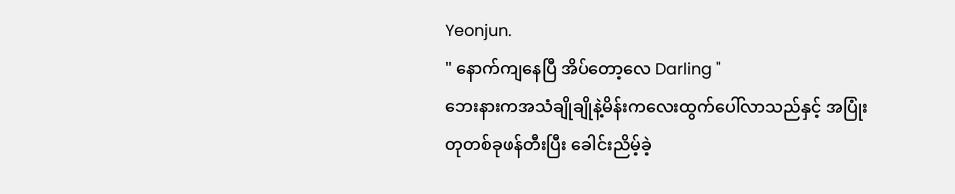Yeonjun.
" နောက်ကျနေပြီ အိပ်တော့လေ Darling "
ဘေးနားကအသံချိုချိုနဲ့မိန်းကလေးထွက်ပေါ်လာသည်နှင့် အပြုံးတုတစ်ခုဖန်တီးပြီး ခေါင်းညိမ့်ခဲ့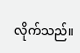လိုက်သည်။